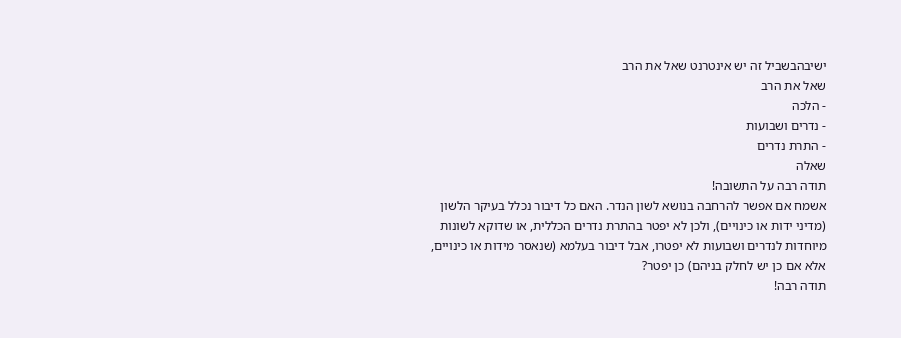ישיבהבשביל זה יש אינטרנט שאל את הרב
שאל את הרב
- הלכה
- נדרים ושבועות
- התרת נדרים
שאלה
תודה רבה על התשובה!
אשמח אם אפשר להרחבה בנושא לשון הנדר. האם כל דיבור נכלל בעיקר הלשון (מדיני ידות או כינויים), ולכן לא יפטר בהתרת נדרים הכללית, או שדוקא לשונות מיוחדות לנדרים ושבועות לא יפטרו, אבל דיבור בעלמא (שנאסר מידות או כינויים, אלא אם כן יש לחלק בניהם) כן יפטר?
תודה רבה!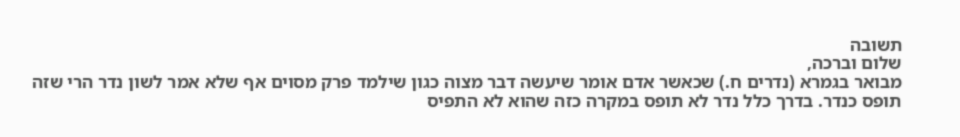תשובה
שלום וברכה,
מבואר בגמרא (נדרים ח.) שכאשר אדם אומר שיעשה דבר מצוה כגון שילמד פרק מסוים אף שלא אמר לשון נדר הרי שזה תופס כנדר. בדרך כלל נדר לא תופס במקרה כזה שהוא לא התפיס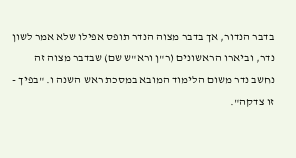בדבר הנדור, אך בדבר מצוה הנדר תופס אפילו שלא אמר לשון נדר, וביארו הראשונים (ר"ן ורא"ש שם) שבדבר מצוה זה נחשב נדר משום הלימוד המובא במסכת ראש השנה ו. "בפיך - זו צדקה".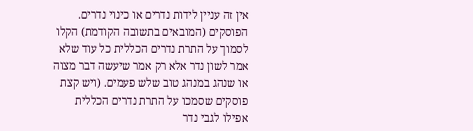אין זה עניין לידות נדרים או כינוי נדרים.
הפוסקים (המובאים בתשובה הקודמת) הקלו לסמוך על התרת נדרים הכללית כל עוד שלא אמר לשון נדר אלא רק אמר שיעשה דבר מצוה או שנהג במנהג טוב שלש פעמים. (ויש קצת פוסקים שסמכו על התרת נדרים הכללית אפילו לגבי נדר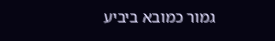גמור כמובא ביביע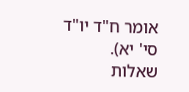אומר ח"ד יו"ד סי' יא).
שאלות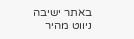באתר ישיבה
ניווט מהיר